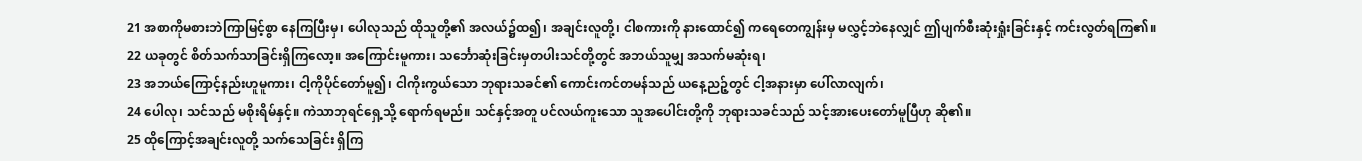21 အစာကိုမစားဘဲကြာမြင့်စွာ နေကြပြီးမှ၊ ပေါလုသည် ထိုသူတို့၏ အလယ်၌ထ၍၊ အချင်းလူတို့၊ ငါစကားကို နားထောင်၍ ကရေတေကျွန်းမှ မလွှင့်ဘဲနေလျှင် ဤပျက်စီးဆုံးရှုံးခြင်းနှင့် ကင်းလွတ်ရကြ၏။
22 ယခုတွင် စိတ်သက်သာခြင်းရှိကြလော့။ အကြောင်းမူကား၊ သင်္ဘောဆုံးခြင်းမှတပါးသင်တို့တွင် အဘယ်သူမျှ အသက်မဆုံးရ၊
23 အဘယ်ကြောင့်နည်းဟူမူကား၊ ငါ့ကိုပိုင်တော်မူ၍၊ ငါကိုးကွယ်သော ဘုရားသခင်၏ ကောင်းကင်တမန်သည် ယနေ့ညဉ့်တွင် ငါ့အနားမှာ ပေါ်လာလျက်၊
24 ပေါလု၊ သင်သည် မစိုးရိမ်နှင့်။ ကဲသာဘုရင်ရှေ့သို့ ရောက်ရမည်။ သင်နှင့်အတူ ပင်လယ်ကူးသော သူအပေါင်းတို့ကို ဘုရားသခင်သည် သင့်အားပေးတော်မူပြီဟု ဆို၏။
25 ထိုကြောင့်အချင်းလူတို့ သက်သေခြင်း ရှိကြ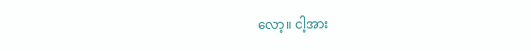လော့။ ငါ့အား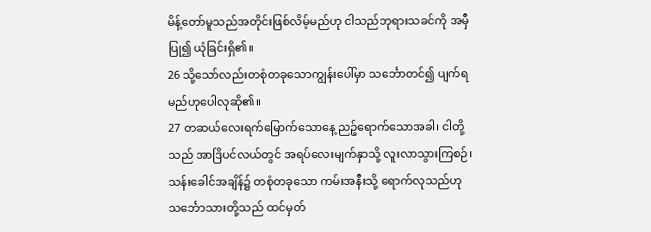မိန့်တော်မူသည်အတိုင်းဖြစ်လိမ့်မည်ဟု ငါသည်ဘုရားသခင်ကို အမှီပြု၍ ယုံခြင်းရှိ၏။
26 သို့သော်လည်းတစုံတခုသောကျွန်းပေါ်မှာ သင်္ဘောတင်၍ ပျက်ရမည်ဟုပေါလုဆို၏။
27 တဆယ်လေးရက်မြောက်သောနေ့ ညဉ့်ရောက်သောအခါ၊ ငါတို့သည် အာဒြိပင်လယ်တွင် အရပ်လေးမျက်နှာသို့ လူးလာသွားကြစဉ်၊ သန်းခေါင်အချိန်၌ တစုံတခုသော ကမ်းအနီးသို့ ရောက်လုသည်ဟု သင်္ဘောသားတို့သည် ထင်မှတ်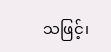သဖြင့်၊